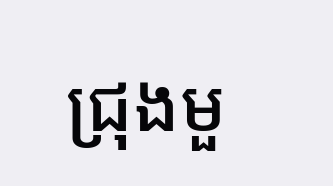ជ្រុងមួ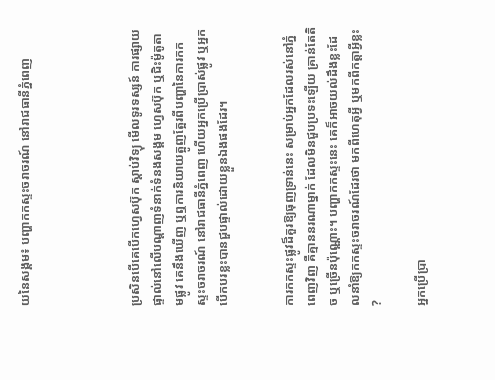យនៃសង្គម៖ បញ្ហាកកស្ទះចរាចរណ៍ នៅរាជធានីភ្នំពេញ




ប្រសិនបើគេបើកហ្វេសប៊ុក ស្ដាប់វិទ្យុ មើលទូរទស្សន៍ ការផ្សាយផ្ទាល់នៅលើបណ្តាញទំនាក់ទំនងសង្គម ហ្វេសប៊ុក ឬជិះម៉ូតូតាមផ្លូវ គេនឹងឃើញ ឬឮការនិយាយត្អូញត្អែរពីបញ្ហានៃការកកស្ទះចរាចរណ៍ នៅរាជធានីភ្នំពេញ ហើយអ្នកប្រើប្រាស់ផ្លូវ ឬអ្នកបើកបរខ្លះបានជួបផ្ទាល់ដោយខ្លួនឯងផងដែរ។


ការកកស្ទះផ្លូវដ៏គួរឱ្យធុញទ្រាន់នេះ សម្រាប់អ្នកដែលរស់នៅភ្នំពេញវិញ គឺគ្មាននរណាម្នាក់ ដែលមិនជួបប្រទះឡើយ គ្រាន់តែតិច ឬច្រើនប៉ុណ្ណោះ។ បញ្ហាកកស្ទះនេះ គេក៏អាចយល់ដឹងខ្លះដែលនាំឱ្យកកស្ទះចរាចរណ៍ដែរថា មកពីហេតុអ្វី ឬមកពីកត្តាអ្វីខ្លះ?

អ្នកប្រើប្រា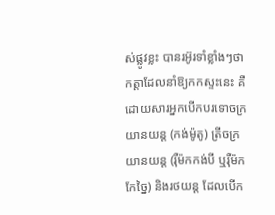ស់ផ្លូវខ្លះ បានរអ៊ូរទាំខ្លាំងៗថា កត្តាដែលនាំឱ្យកកស្ទះនេះ គឺដោយសារអ្នកបើកបរទោចក្រយានយន្ត (កង់ម៉ូតូ) ត្រីចក្រយានយន្ត (រ៉ឺម៉កកង់បី ឬរ៉ឺម៉កកែច្នៃ) និងរថយន្ត ដែលបើក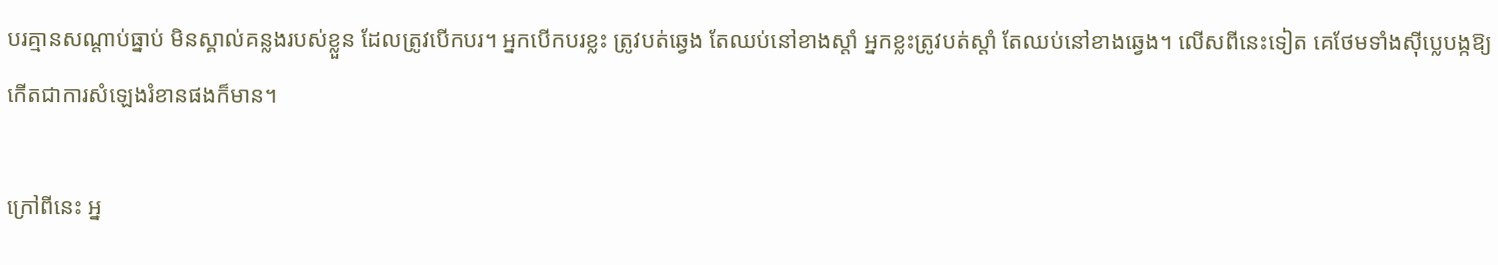បរគ្មានសណ្តាប់ធ្នាប់ មិនស្គាល់គន្លងរបស់ខ្លួន ដែលត្រូវបើកបរ។ អ្នកបើកបរខ្លះ ត្រូវបត់ឆ្វេង តែឈប់នៅខាងស្តាំ អ្នកខ្លះត្រូវបត់ស្តាំ តែឈប់នៅខាងឆ្វេង។ លើសពីនេះទៀត គេថែមទាំងស៊ីប្លេបង្កឱ្យកើតជាការសំឡេងរំខានផងក៏មាន។

ក្រៅពីនេះ អ្ន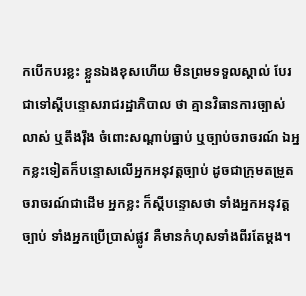កបើកបរខ្លះ ខ្លួនឯងខុសហើយ មិនព្រមទទួលស្គាល់ បែរជាទៅស្តីបន្ទោសរាជរដ្ឋាភិបាល ថា គ្មានវិធានការច្បាស់លាស់ ឬតឹងរ៉ឹង ចំពោះសណ្តាប់ធ្នាប់ ឬច្បាប់ចរាចរណ៍ ឯអ្នកខ្លះទៀតក៏បន្ទោសលើអ្នកអនុវត្តច្បាប់ ដូចជាក្រុមតម្រួតចរាចរណ៍ជាដើម អ្នកខ្លះ ក៏ស្តីបន្ទោសថា ទាំងអ្នកអនុវត្តច្បាប់ ទាំងអ្នកប្រើប្រាស់ផ្លូវ គឺមានកំហុសទាំងពីរតែម្ដង។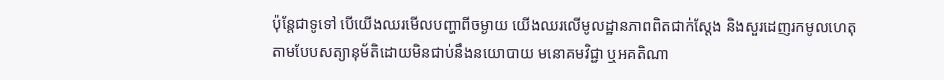ប៉ុន្តែជាទូទៅ បើយើងឈរមើលបញ្ហាពីចម្ងាយ យើងឈរលើមូលដ្ឋានភាពពិតជាក់ស្ដែង និងសួរដេញរកមូលហេតុតាមបែបសត្យានុម័តិដោយមិនជាប់នឹងនយោបាយ មនោគមវិជ្ជា ឬអគតិណា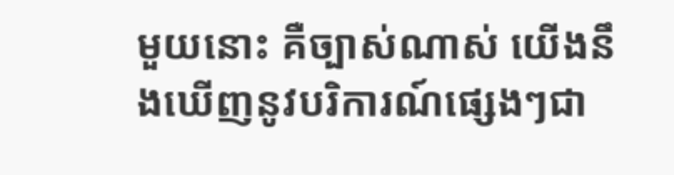មួយនោះ គឺច្បាស់ណាស់ យើងនឹងឃើញនូវបរិការណ៍ផ្សេងៗជា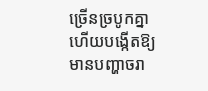ច្រើនច្របូកគ្នា ហើយបង្កើតឱ្យមានបញ្ហាចរា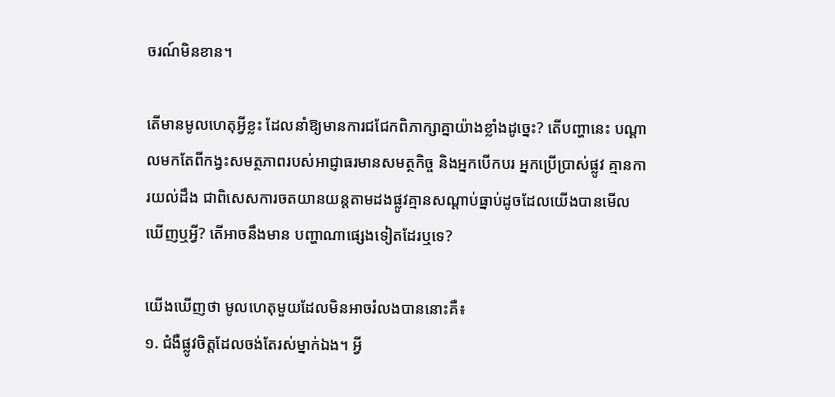ចរណ៍មិនខាន។

តើមានមូលហេតុអ្វីខ្លះ ដែលនាំឱ្យមានការជជែកពិភាក្សាគ្នាយ៉ាងខ្លាំងដូច្នេះ? តើបញ្ហានេះ បណ្ដាលមកតែពីកង្វះសមត្ថភាពរបស់អាជ្ញាធរមានសមត្ថកិច្ច និងអ្នកបើកបរ អ្នកប្រើប្រាស់ផ្លូវ គ្មានការយល់ដឹង ជាពិសេសការចតយានយន្តតាមដងផ្លូវគ្មានសណ្ដាប់ធ្នាប់ដូចដែលយើងបានមើលឃើញឬអ្វី? តើអាចនឹងមាន បញ្ហាណាផ្សេងទៀតដែរឬទេ?

យើងឃើញថា មូលហេតុមួយដែលមិនអាចរំលងបាននោះគឺ៖
១. ជំងឺផ្លូវចិត្តដែលចង់តែរស់ម្នាក់ឯង។ អ្វី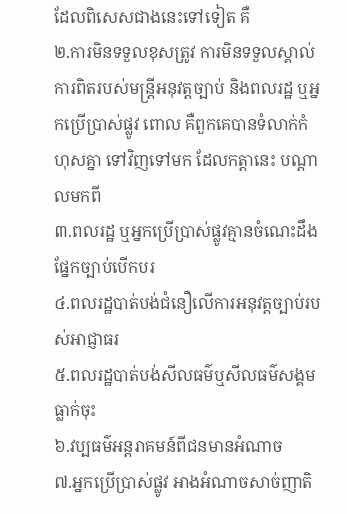ដែលពិសេសជាងនេះទៅទៀត គឺ
២.ការមិនទទួលខុសត្រូវ ការមិនទទួលស្គាល់ការពិតរបស់មន្រ្តីអនុវត្តច្បាប់ និងពលរដ្ឋ ឬអ្នកប្រើប្រាស់ផ្លូវ ពោល គឺពួកគេបានទំលាក់កំហុសគ្នា ទៅវិញទៅមក ដែលកត្តានេះ បណ្តាលមកពី
៣.ពលរដ្ឋ ឬអ្នកប្រើប្រាស់ផ្លូវគ្មានចំណេះដឹងផ្នែកច្បាប់បើកបរ
៤.ពលរដ្ឋបាត់បង់ជំនឿលើការអនុវត្តច្បាប់របស់អាជ្ញាធរ
៥.ពលរដ្ឋបាត់បង់សីលធម៌ឬសីលធម៌សង្គមធ្លាក់ចុះ
៦.វប្បធម៌អន្តរាគមន៍ពីជនមានអំណាច
៧.អ្នកប្រើប្រាស់ផ្លូវ អាងអំណាចសាច់ញាតិ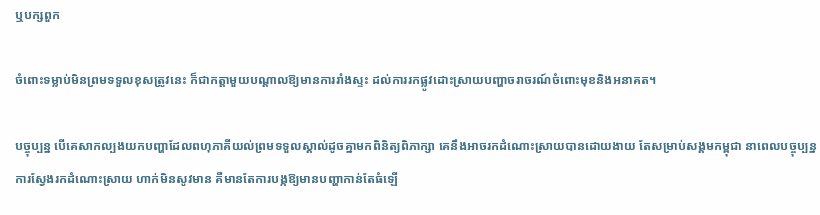ឬបក្សពួក

ចំពោះទម្លាប់មិនព្រមទទួលខុសត្រូវនេះ ក៏ជាកត្តាមួយបណ្តាលឱ្យមានការរាំងស្ទះ ដល់ការរកផ្លូវដោះស្រាយបញ្ហាចរាចរណ៍ចំពោះមុខនិងអនាគត។

បច្ចុប្បន្ន បើគេសាកល្បងយកបញ្ហាដែលពហុភាគីយល់ព្រមទទួលស្គាល់ដូចគ្នាមកពិនិត្យពិភាក្សា គេនឹងអាចរកដំណោះស្រាយបានដោយងាយ តែសម្រាប់សង្គមកម្ពុជា នាពេលបច្ចុប្បន្ន ការស្វែងរកដំណោះស្រាយ ហាក់មិនសូវមាន គឺមានតែការបង្កឱ្យមានបញ្ហាកាន់តែធំឡើ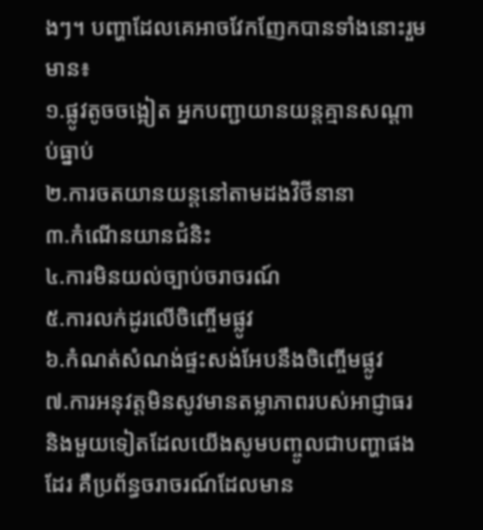ងៗ។ បញ្ហាដែលគេអាចវែកញែកបានទាំងនោះរួមមាន៖
១.ផ្លូវតូចចង្អៀត អ្នកបញ្ជាយានយន្តគ្មានសណ្ដាប់ធ្នាប់
២.ការចតយានយន្តនៅតាមដងវិថីនានា
៣.កំណើនយានជំនិះ
៤.ការមិនយល់ច្បាប់ចរាចរណ៍
៥.ការលក់ដូរលើចិញ្ចើមផ្លូវ
៦.កំណត់សំណង់ផ្ទះសង់អែបនឹងចិញ្ចើមផ្លូវ
៧.ការអនុវត្តមិនសូវមានតម្លាភាពរបស់អាជ្ញាធរ និងមួយទៀតដែលយើងសូមបញ្ចូលជាបញ្ហាផងដែរ គឺប្រព័ន្ធចរាចរណ៍ដែលមាន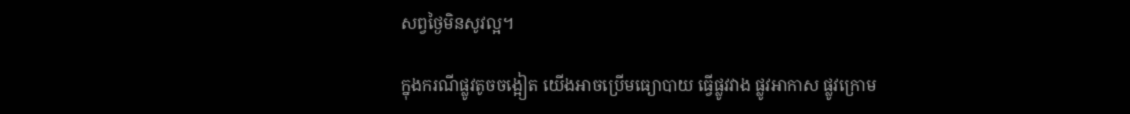សព្វថ្ងៃមិនសូវល្អ។

ក្នុងករណីផ្លូវតូចចង្អៀត យើងអាចប្រើមធ្យោបាយ ធ្វើផ្លូវវាង ផ្លូវអាកាស ផ្លូវក្រោម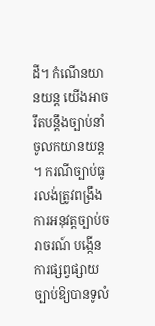ដី។ កំណើនយានយន្ត យើងអាចរឹតបន្តឹងច្បាប់នាំចូលកយានយន្ត។ ករណីច្បាប់ធូរលង់ត្រូវពង្រឹងការអនុវត្តច្បាប់ចរាចរណ៍ បង្កើនការផ្សព្វផ្សាយច្បាប់ឱ្យបានទូលំ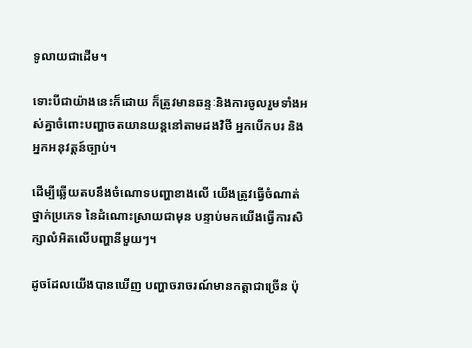ទូលាយជាដើម។

ទោះបីជាយ៉ាងនេះក៏ដោយ ក៏ត្រូវមានឆន្ទៈនិងការចូលរួមទាំងអស់គ្នាចំពោះបញ្ហាចតយានយន្តនៅតាមដងវិថី អ្នកបើកបរ និងអ្នកអនុវត្តន៍ច្បាប់។

ដើម្បីឆ្លើយតបនឹងចំណោទបញ្ហាខាងលើ យើងត្រូវធ្វើចំណាត់ថ្នាក់ប្រភេទ នៃដំណោះស្រាយជាមុន បន្ទាប់មកយើងធ្វើការសិក្សាលំអិតលើបញ្ហានីមួយៗ។

ដូចដែលយើងបានឃើញ បញ្ហាចរាចរណ៍មានកត្តាជាច្រើន ប៉ុ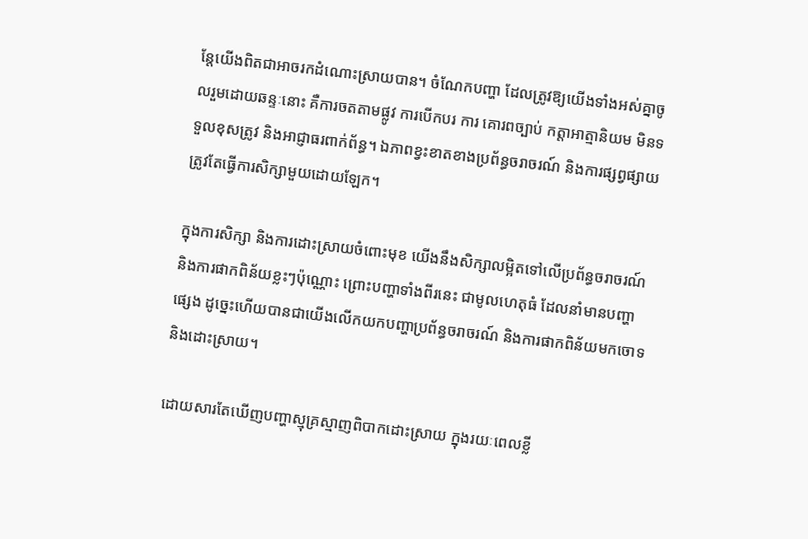ន្តែយើងពិតជាអាចរកដំណោះស្រាយបាន។ ចំណែកបញ្ហា ដែលត្រូវឱ្យយើងទាំងអស់គ្នាចូលរួមដោយឆន្ទៈនោះ គឺការចតតាមផ្លូវ ការបើកបរ ការ គោរពច្បាប់ កត្តាអាត្មានិយម មិនទទួលខុសត្រូវ និងអាជ្ញាធរពាក់ព័ន្ធ។ ឯភាពខ្វះខាតខាងប្រព័ន្ធចរាចរណ៍ និងការផ្សព្វផ្សាយ ត្រូវតែធ្វើការសិក្សាមួយដោយឡែក។

ក្នុងការសិក្សា និងការដោះស្រាយចំពោះមុខ យើងនឹងសិក្សាលម្អិតទៅលើប្រព័ន្ធចរាចរណ៍ និងការផាកពិន័យខ្លះៗប៉ុណ្ណោះ ព្រោះបញ្ហាទាំងពីរនេះ ជាមូលហេតុធំ ដែលនាំមានបញ្ហាផ្សេង ដូច្នេះហើយបានជាយើងលើកយកបញ្ហាប្រព័ន្ធចរាចរណ៍ និងការផាកពិន័យមកចោទ និងដោះស្រាយ។

ដោយសារតែឃើញបញ្ហាស្មុគ្រស្មាញពិបាកដោះស្រាយ ក្នុងរយៈពេលខ្លី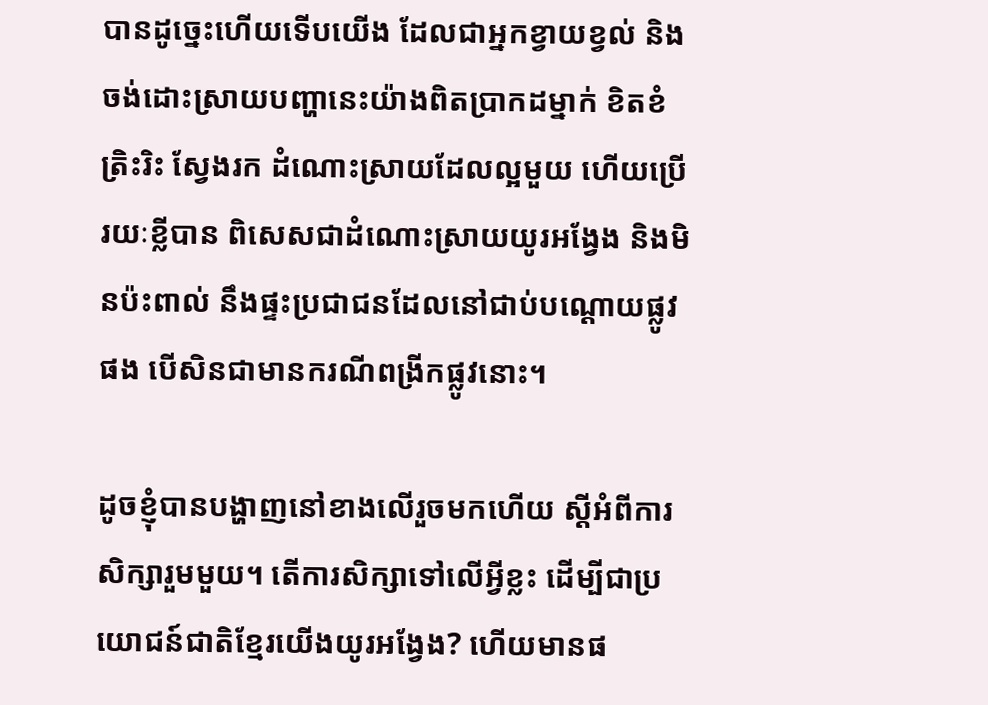បានដូច្នេះហើយទើបយើង ដែលជាអ្នកខ្វាយខ្វល់ និងចង់ដោះស្រាយបញ្ហានេះយ៉ាងពិតប្រាកដម្នាក់ ខិតខំត្រិះរិះ ស្វែងរក ដំណោះស្រាយដែលល្អមួយ ហើយប្រើរយៈខ្លីបាន ពិសេសជាដំណោះស្រាយយូរអង្វែង និងមិនប៉ះពាល់ នឹងផ្ទះប្រជាជនដែលនៅជាប់បណ្ដោយផ្លូវផង បើសិនជាមានករណីពង្រីកផ្លូវនោះ។

ដូចខ្ញុំបានបង្ហាញនៅខាងលើរួចមកហើយ ស្ដីអំពីការសិក្សារួមមួយ។ តើការសិក្សាទៅលើអ្វីខ្លះ ដើម្បីជាប្រយោជន៍ជាតិខ្មែរយើងយូរអង្វែង? ហើយមានផ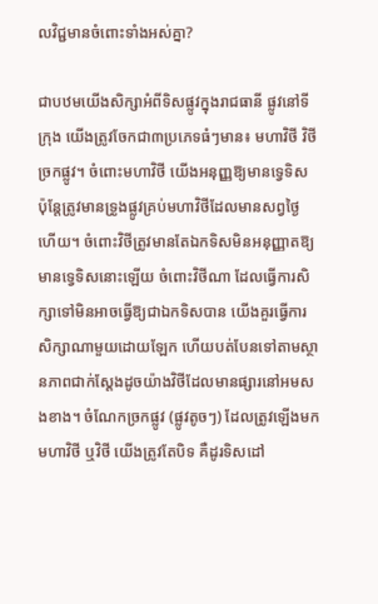លវិជ្ជមានចំពោះទាំងអស់គ្នា?

ជាបឋមយើងសិក្សាអំពីទិសផ្លូវក្នុងរាជធានី ផ្លូវនៅទីក្រុង យើងត្រូវចែកជា៣ប្រភេទធំៗមាន៖ មហាវិថី វិថី ច្រកផ្លូវ។ ចំពោះមហាវិថី យើងអនុញ្ញឱ្យមានទ្វេទិស ប៉ុន្តែត្រូវមានទ្រូងផ្លូវគ្រប់មហាវិថីដែលមានសព្វថ្ងៃ ហើយ។ ចំពោះវិថីត្រូវមានតែឯកទិសមិនអនុញ្ញាតឱ្យមានទ្វេទិសនោះឡើយ ចំពោះវិថីណា ដែលធ្វើការសិក្សាទៅមិនអាចធ្វើឱ្យជាឯកទិសបាន យើងគួរធ្វើការសិក្សាណាមួយដោយឡែក ហើយបត់បែនទៅតាមស្ថានភាពជាក់ស្ដែងដូចយ៉ាងវិថីដែលមានផ្សារនៅអមសងខាង។ ចំណែកច្រកផ្លូវ (ផ្លូវតូចៗ) ដែលត្រូវឡើងមកមហាវិថី ឬវិថី យើងត្រូវតែបិទ គឺដូរទិសដៅ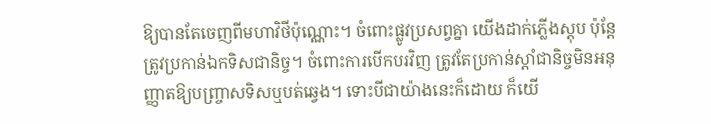ឱ្យបានតែចេញពីមហាវិថីប៉ុណ្ណោះ។ ចំពោះផ្លូវប្រសព្វគ្នា យើងដាក់ភ្លើងស្តុប ប៉ុន្តែត្រូវប្រកាន់ឯកទិសជានិច្ច។ ចំពោះការបើកបរវិញ ត្រូវតែប្រកាន់ស្ដាំជានិច្ចមិនអនុញ្ញាតឱ្យបញ្ច្រាសទិសឬបត់ឆ្វេង។ ទោះបីជាយ៉ាងនេះក៏ដោយ ក៏យើ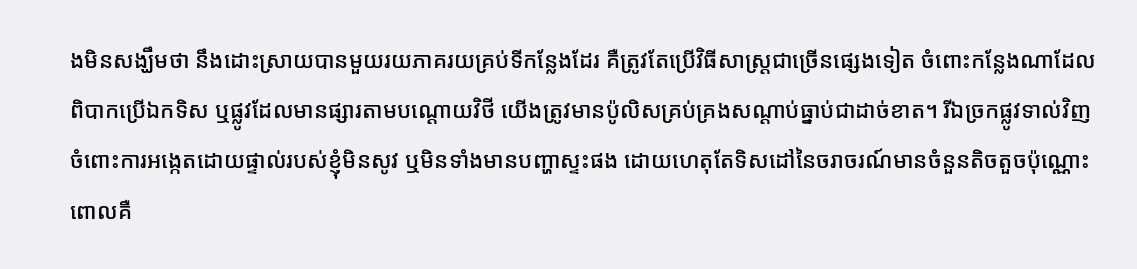ងមិនសង្ឃឹមថា នឹងដោះស្រាយបានមួយរយភាគរយគ្រប់ទីកន្លែងដែរ គឺត្រូវតែប្រើវិធីសាស្ត្រជាច្រើនផ្សេងទៀត ចំពោះកន្លែងណាដែលពិបាកប្រើឯកទិស ឬផ្លូវដែលមានផ្សារតាមបណ្ដោយវិថី យើងត្រូវមានប៉ូលិសគ្រប់គ្រងសណ្ដាប់ធ្នាប់ជាដាច់ខាត។ រីឯច្រកផ្លូវទាល់វិញ ចំពោះការអង្កេតដោយផ្ទាល់របស់ខ្ញុំមិនសូវ ឬមិនទាំងមានបញ្ហាស្ទះផង ដោយហេតុតែទិសដៅនៃចរាចរណ៍មានចំនួនតិចតួចប៉ុណ្ណោះ ពោលគឺ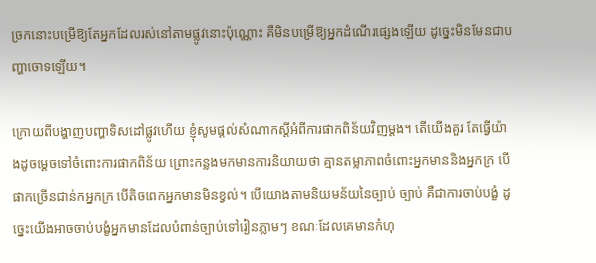ច្រកនោះបម្រើឱ្យតែអ្នកដែលរស់នៅតាមផ្លូវនោះប៉ុណ្ណោះ គឺមិនបម្រើឱ្យអ្នកដំណើរផ្សេងឡើយ ដូច្នេះមិនមែនជាបញ្ហាចោទឡើយ។

ក្រោយពីបង្ហាញបញ្ហាទិសដៅផ្លូវហើយ ខ្ញុំសូមផ្ដល់សំណាកស្ដីអំពីការផាកពិន័យវិញម្ដង។ តើយើងគួរ តែធ្វើយ៉ាងដូចម្ដេចទៅចំពោះការផាកពិន័យ ព្រោះកន្លងមកមានការនិយាយថា គ្មានតម្លាភាពចំពោះអ្នកមាននិងអ្នកក្រ បើផាកច្រើនជាន់កអ្នកក្រ បើតិចពេកអ្នកមានមិនខ្វល់។ បើយោងតាមនិយមន័យនៃច្បាប់ ច្បាប់ គឺជាការចាប់បង្ខំ ដូច្នេះយើងអាចចាប់បង្ខំអ្នកមានដែលបំពាន់ច្បាប់ទៅរៀនភ្លាមៗ ខណៈដែលគេមានកំហុ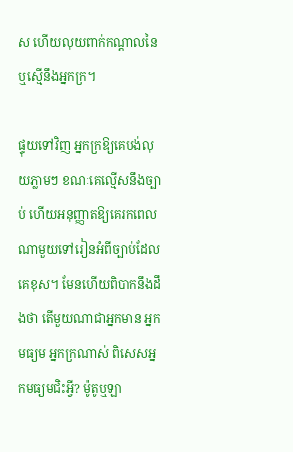ស ហើយលុយពាក់កណ្ដាលនៃឬស្មើនឹងអ្នកក្រ។

ផ្ទុយទៅវិញ អ្នកក្រឱ្យគេបង់លុយភ្លាមៗ ខណៈគេល្មើសនឹងច្បាប់ ហើយអនុញ្ញាតឱ្យគេរកពេលណាមួយទៅរៀនអំពីច្បាប់ដែលគេខុស។ មែនហើយពិបាកនឹងដឹងថា តើមួយណាជាអ្នកមាន អ្នកមធ្យម អ្នកក្រណាស់ ពិសេសអ្នកមធ្យមជិះអ្វី? ម៉ូតូឬឡា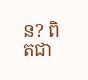ន? ពិតជា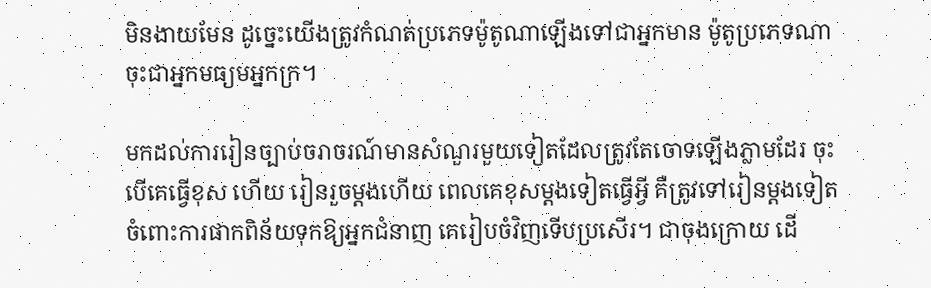មិនងាយមែន ដូច្នេះយើងត្រូវកំណត់ប្រភេទម៉ូតូណាឡើងទៅជាអ្នកមាន ម៉ូតូប្រភេទណាចុះជាអ្នកមធ្យមអ្នកក្រ។

មកដល់ការរៀនច្បាប់ចរាចរណ៍មានសំណួរមួយទៀតដែលត្រូវតែចោទឡើងភ្លាមដែរ ចុះបើគេធ្វើខុស ហើយ រៀនរួចម្ដងហើយ ពេលគេខុសម្ដងទៀតធ្វើអ្វី គឺត្រូវទៅរៀនម្ដងទៀត ចំពោះការផាកពិន័យទុកឱ្យអ្នកជំនាញ គេរៀបចំវិញទើបប្រសើរ។ ជាចុងក្រោយ ដើ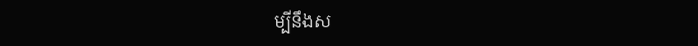ម្បីនឹងស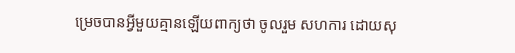ម្រេចបានអ្វីមួយគ្មានឡើយពាក្យថា ចូលរួម សហការ ដោយសុ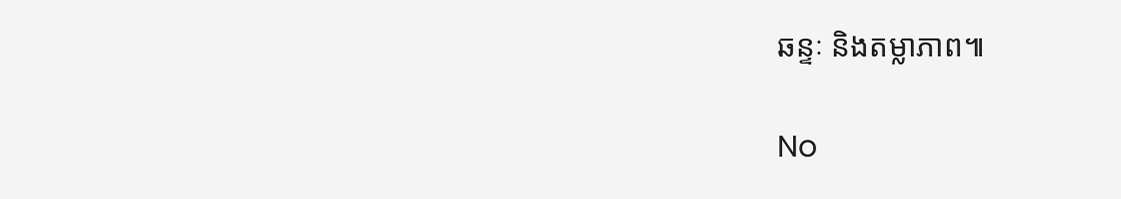ឆន្ទៈ និងតម្លាភាព៕

No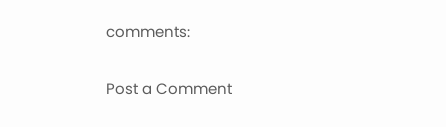comments:

Post a Comment